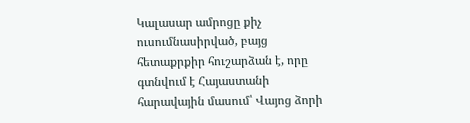Կալասար ամրոցը քիչ ուսումնասիրված, բայց հետաքրքիր հուշարձան է, որը գտնվում է Հայաստանի հարավային մասում՝ Վայոց ձորի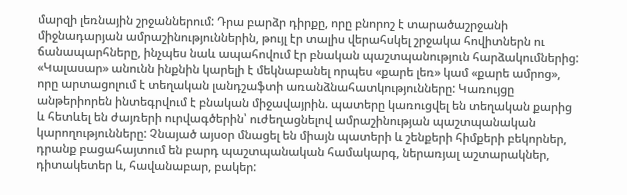մարզի լեռնային շրջաններում: Դրա բարձր դիրքը, որը բնորոշ է տարածաշրջանի միջնադարյան ամրաշինություններին, թույլ էր տալիս վերահսկել շրջակա հովիտներն ու ճանապարհները, ինչպես նաև ապահովում էր բնական պաշտպանություն հարձակումներից:
«Կալասար» անունն ինքնին կարելի է մեկնաբանել որպես «քարե լեռ» կամ «քարե ամրոց», որը արտացոլում է տեղական լանդշաֆտի առանձնահատկությունները: Կառույցը անթերիորեն ինտեգրվում է բնական միջավայրին. պատերը կառուցվել են տեղական քարից և հետևել են ժայռերի ուրվագծերին՝ ուժեղացնելով ամրաշինության պաշտպանական կարողությունները: Չնայած այսօր մնացել են միայն պատերի և շենքերի հիմքերի բեկորներ, դրանք բացահայտում են բարդ պաշտպանական համակարգ, ներառյալ աշտարակներ, դիտակետեր և, հավանաբար, բակեր: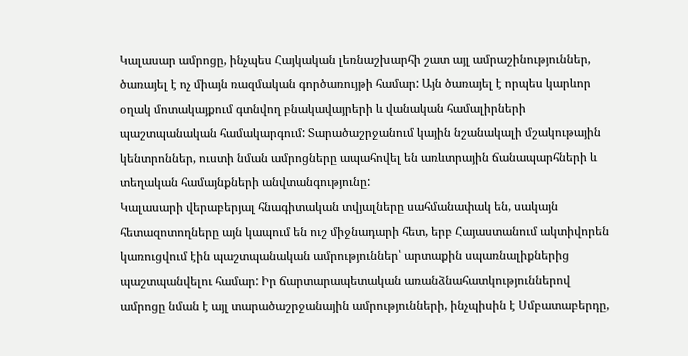Կալասար ամրոցը, ինչպես Հայկական լեռնաշխարհի շատ այլ ամրաշինություններ, ծառայել է ոչ միայն ռազմական գործառույթի համար: Այն ծառայել է որպես կարևոր օղակ մոտակայքում գտնվող բնակավայրերի և վանական համալիրների պաշտպանական համակարգում: Տարածաշրջանում կային նշանակալի մշակութային կենտրոններ, ուստի նման ամրոցները ապահովել են առևտրային ճանապարհների և տեղական համայնքների անվտանգությունը:
Կալասարի վերաբերյալ հնագիտական տվյալները սահմանափակ են, սակայն հետազոտողները այն կապում են ուշ միջնադարի հետ, երբ Հայաստանում ակտիվորեն կառուցվում էին պաշտպանական ամրություններ՝ արտաքին սպառնալիքներից պաշտպանվելու համար: Իր ճարտարապետական առանձնահատկություններով ամրոցը նման է այլ տարածաշրջանային ամրությունների, ինչպիսին է Սմբատաբերդը,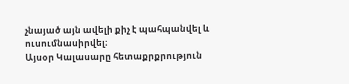չնայած այն ավելի քիչ է պահպանվել և ուսումնասիրվել։
Այսօր Կալասարը հետաքրքրություն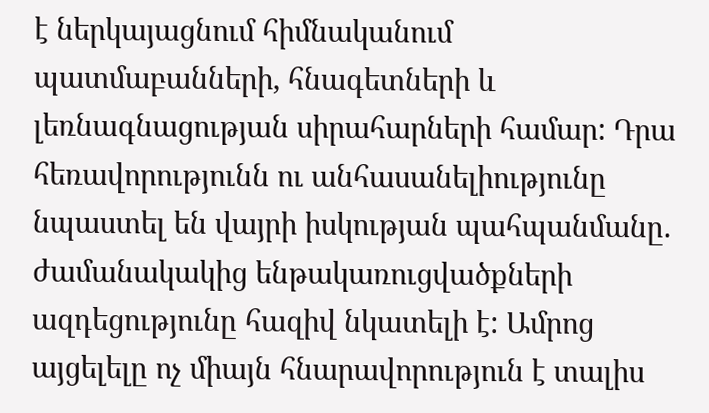է ներկայացնում հիմնականում պատմաբանների, հնագետների և լեռնագնացության սիրահարների համար: Դրա հեռավորությունն ու անհասանելիությունը նպաստել են վայրի իսկության պահպանմանը. ժամանակակից ենթակառուցվածքների ազդեցությունը հազիվ նկատելի է: Ամրոց այցելելը ոչ միայն հնարավորություն է տալիս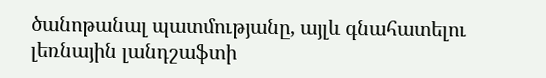ծանոթանալ պատմությանը, այլև գնահատելու լեռնային լանդշաֆտի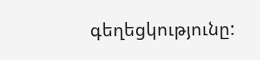գեղեցկությունը: